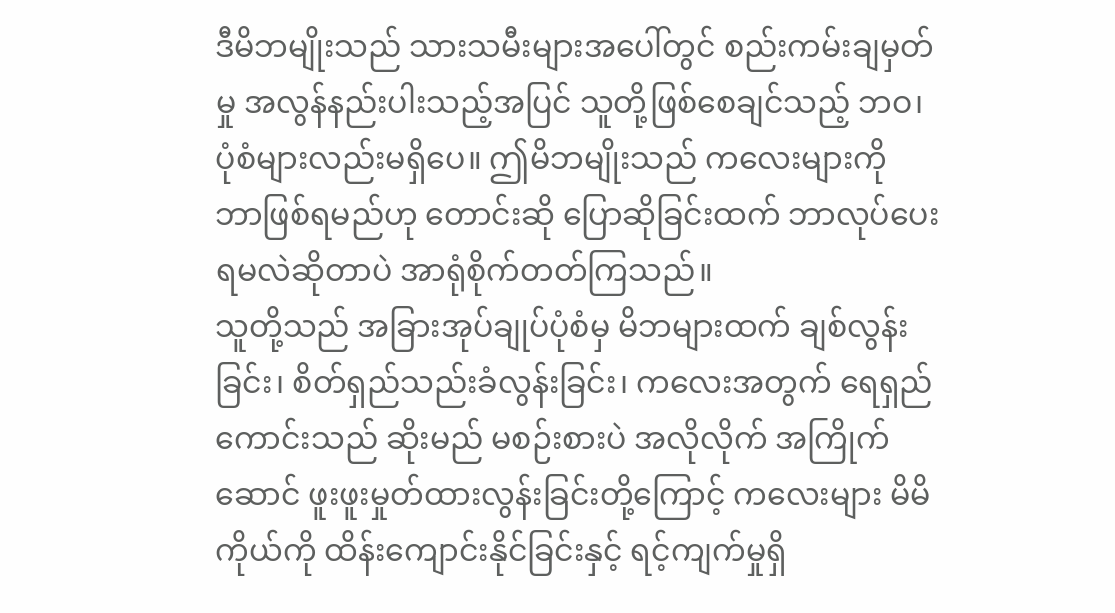ဒီမိဘမျိုးသည် သားသမီးများအပေါ်တွင် စည်းကမ်းချမှတ်မှု အလွန်နည်းပါးသည့်အပြင် သူတို့ဖြစ်စေချင်သည့် ဘဝ၊ပုံစံများလည်းမရှိပေ။ ဤမိဘမျိုးသည် ကလေးများကို ဘာဖြစ်ရမည်ဟု တောင်းဆို ပြောဆိုခြင်းထက် ဘာလုပ်ပေးရမလဲဆိုတာပဲ အာရုံစိုက်တတ်ကြသည်။
သူတို့သည် အခြားအုပ်ချုပ်ပုံစံမှ မိဘများထက် ချစ်လွန်းခြင်း၊ စိတ်ရှည်သည်းခံလွန်းခြင်း၊ ကလေးအတွက် ရေရှည်ကောင်းသည် ဆိုးမည် မစဉ်းစားပဲ အလိုလိုက် အကြိုက်ဆောင် ဖူးဖူးမှုတ်ထားလွန်းခြင်းတို့ကြောင့် ကလေးများ မိမိကိုယ်ကို ထိန်းကျောင်းနိုင်ခြင်းနှင့် ရင့်ကျက်မှုရှိ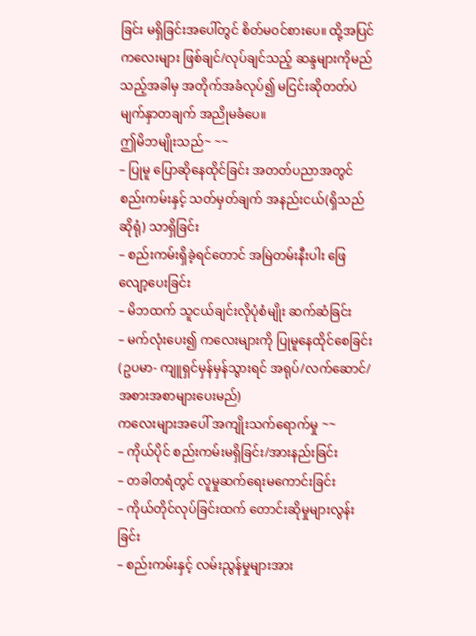ခြင်း မရှိခြင်းအပေါ်တွင် စိတ်မဝင်စားပေ။ ထို့အပြင် ကလေးများ ဖြစ်ချင်/လုပ်ချင်သည့် ဆန္ဒများကိုမည်သည့်အခါမှ အတိုက်အခံလုပ်၍ မငြင်းဆိုတတ်ပဲ မျက်နှာတချက် အညိုမခံပေ။
ဤမိဘမျိုးသည်~ ~~
– ပြုမူ ပြောဆိုနေထိုင်ခြင်း အတတ်ပညာအတွင် စည်းကမ်းနှင့် သတ်မှတ်ချက် အနည်းငယ်(ရှိသည်ဆိုရုံ) သာရှိခြင်း
– စည်းကမ်းရှိခဲ့ရင်တောင် အမြဲတမ်းနီးပါး ဖြေလျော့ပေးခြင်း
– မိဘထက် သူငယ်ချင်းလိုပုံစံမျိုး ဆက်ဆံခြင်း
– မက်လုံးပေး၍ ကလေးများကို ပြုမူနေထိုင်စေခြင်း (ဥပမာ- ကျူရှင်မှန်မှန်သွားရင် အရုပ်/လက်ဆောင်/ အစားအစာများပေးမည်)
ကလေးများအပေါ် အကျိုးသက်ရောက်မှု ~~
– ကိုယ်ပိုင် စည်းကမ်းမရှိခြင်း/အားနည်းခြင်း
– တခါတရံတွင် လူမှုဆက်ရေးမကောင်းခြင်း
– ကိုယ်တိုင်လုပ်ခြင်းထက် တောင်းဆိုမှုများလွန်းခြင်း
– စည်းကမ်းနှင့် လမ်းညွန်မှုများအား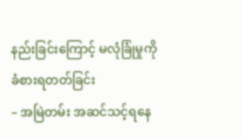နည်းခြင်းကြောင့် မလုံခြုံမှုကို ခံစားရတတ်ခြင်း
– အမြဲတမ်း အဆင်သင့်ရနေ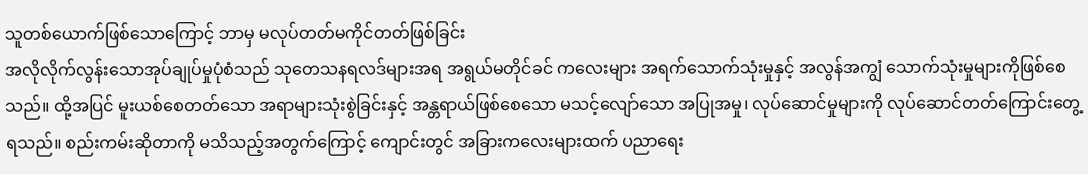သူတစ်ယောက်ဖြစ်သောကြောင့် ဘာမှ မလုပ်တတ်မကိုင်တတ်ဖြစ်ခြင်း
အလိုလိုက်လွန်းသောအုပ်ချုပ်မှုပုံစံသည် သုတေသနရလဒ်များအရ အရွယ်မတိုင်ခင် ကလေးများ အရက်သောက်သုံးမှုနှင့် အလွန်အကျွံ သောက်သုံးမှုများကိုဖြစ်စေသည်။ ထို့အပြင် မူးယစ်စေတတ်သော အရာများသုံးစွဲခြင်းနှင့် အန္တရာယ်ဖြစ်စေသော မသင့်လျော်သော အပြုအမှု၊ လုပ်ဆောင်မှုများကို လုပ်ဆောင်တတ်ကြောင်းတွေ့ရသည်။ စည်းကမ်းဆိုတာကို မသိသည့်အတွက်ကြောင့် ကျောင်းတွင် အခြားကလေးများထက် ပညာရေး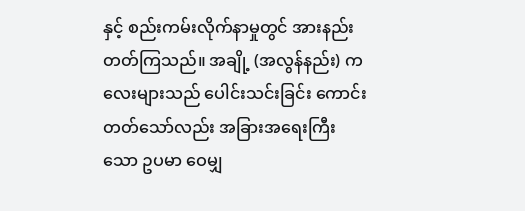နှင့် စည်းကမ်းလိုက်နာမှုတွင် အားနည်းတတ်ကြသည်။ အချို့ (အလွန်နည်း) ကလေးများသည် ပေါင်းသင်းခြင်း ကောင်းတတ်သော်လည်း အခြားအရေးကြီးသော ဥပမာ ဝေမျှ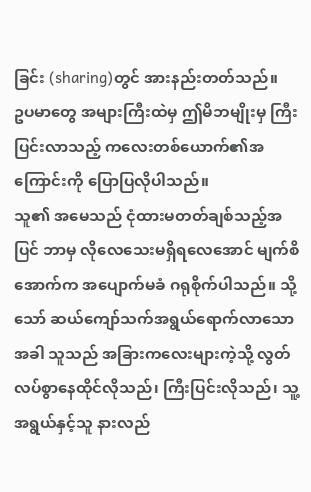ခြင်း (sharing)တွင် အားနည်းတတ်သည်။
ဥပမာတွေ အများကြီးထဲမှ ဤမိဘမျိုးမှ ကြီးပြင်းလာသည့် ကလေးတစ်ယောက်၏အကြောင်းကို ပြောပြလိုပါသည်။
သူ၏ အမေသည် ငုံထားမတတ်ချစ်သည့်အပြင် ဘာမှ လိုလေသေးမရှိရလေအောင် မျက်စိအောက်က အပျောက်မခံ ဂရုစိုက်ပါသည်။ သို့သော် ဆယ်ကျော်သက်အရွယ်ရောက်လာသောအခါ သူသည် အခြားကလေးများကဲ့သို့ လွတ်လပ်စွာနေထိုင်လိုသည်၊ ကြီးပြင်းလိုသည်၊ သူ့အရွယ်နှင့်သူ နားလည်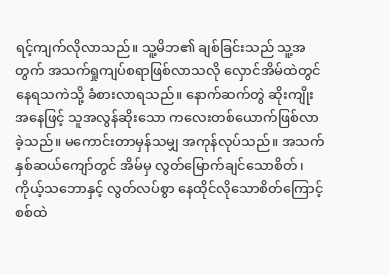ရင့်ကျက်လိုလာသည်။ သူ့မိဘ၏ ချစ်ခြင်းသည် သူ့အတွက် အသက်ရှုကျပ်စရာဖြစ်လာသလို လှောင်အိမ်ထဲတွင် နေရသကဲသို့ ခံစားလာရသည်။ နောက်ဆက်တွဲ ဆိုးကျိုးအနေဖြင့် သူအလွန်ဆိုးသော ကလေးတစ်ယောက်ဖြစ်လာခဲ့သည်။ မကောင်းတာမှန်သမျှ အကုန်လုပ်သည်။ အသက်နှစ်ဆယ်ကျော်တွင် အိမ်မှ လွတ်မြောက်ချင်သောစိတ်၊ ကိုယ့်သဘောနှင့် လွတ်လပ်စွာ နေထိုင်လိုသောစိတ်ကြောင့် စစ်ထဲ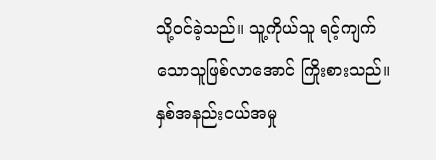သို့ဝင်ခဲ့သည်။ သူ့ကိုယ်သူ ရင့်ကျက်သောသူဖြစ်လာအောင် ကြိုးစားသည်။ နှစ်အနည်းငယ်အမှု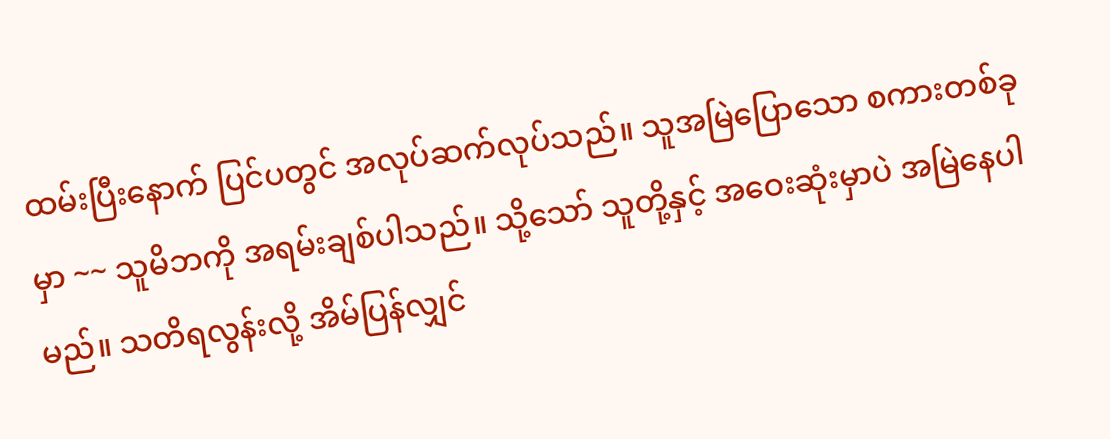ထမ်းပြီးနောက် ပြင်ပတွင် အလုပ်ဆက်လုပ်သည်။ သူအမြဲပြောသော စကားတစ်ခုမှာ ~~ သူမိဘကို အရမ်းချစ်ပါသည်။ သို့သော် သူတို့နှင့် အဝေးဆုံးမှာပဲ အမြဲနေပါမည်။ သတိရလွန်းလို့ အိမ်ပြန်လျှင်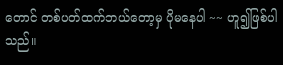တောင် တစ်ပတ်ထက်ဘယ်တော့မှ ပိုမနေပါ ~~ ဟူ၍ဖြစ်ပါသည်။